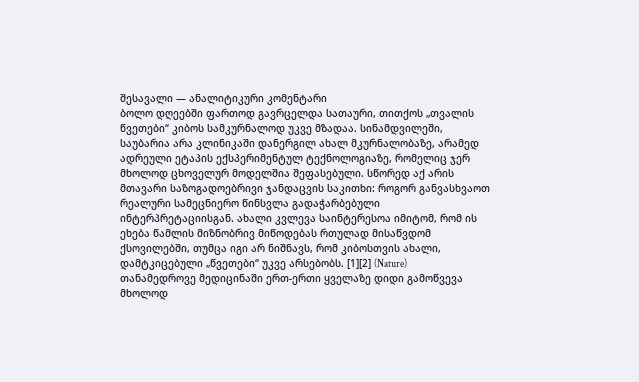შესავალი — ანალიტიკური კომენტარი
ბოლო დღეებში ფართოდ გავრცელდა სათაური, თითქოს „თვალის წვეთები“ კიბოს სამკურნალოდ უკვე მზადაა. სინამდვილეში, საუბარია არა კლინიკაში დანერგილ ახალ მკურნალობაზე, არამედ ადრეული ეტაპის ექსპერიმენტულ ტექნოლოგიაზე, რომელიც ჯერ მხოლოდ ცხოველურ მოდელშია შეფასებული. სწორედ აქ არის მთავარი საზოგადოებრივი ჯანდაცვის საკითხი: როგორ განვასხვაოთ რეალური სამეცნიერო წინსვლა გადაჭარბებული ინტერპრეტაციისგან. ახალი კვლევა საინტერესოა იმიტომ, რომ ის ეხება წამლის მიზნობრივ მიწოდებას რთულად მისაწვდომ ქსოვილებში, თუმცა იგი არ ნიშნავს, რომ კიბოსთვის ახალი, დამტკიცებული „წვეთები“ უკვე არსებობს. [1][2] (Nature)
თანამედროვე მედიცინაში ერთ-ერთი ყველაზე დიდი გამოწვევა მხოლოდ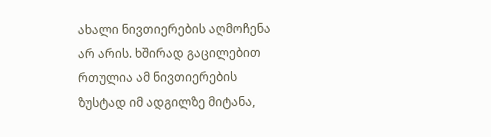ახალი ნივთიერების აღმოჩენა არ არის. ხშირად გაცილებით რთულია ამ ნივთიერების ზუსტად იმ ადგილზე მიტანა,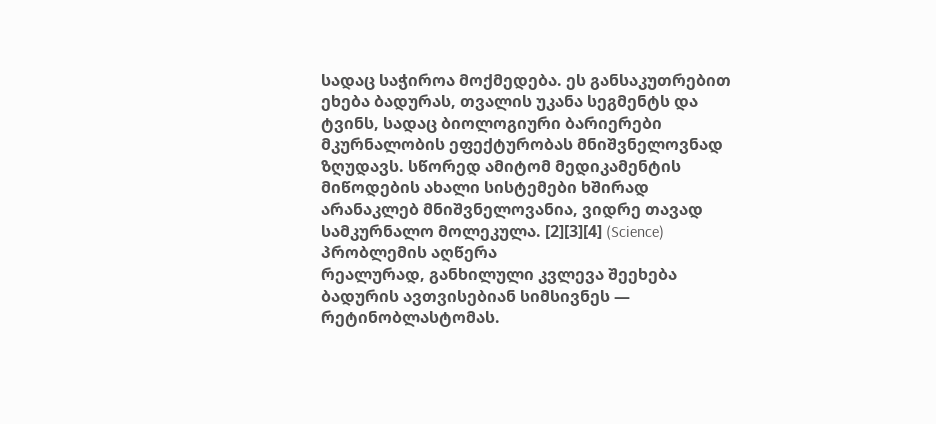სადაც საჭიროა მოქმედება. ეს განსაკუთრებით ეხება ბადურას, თვალის უკანა სეგმენტს და ტვინს, სადაც ბიოლოგიური ბარიერები მკურნალობის ეფექტურობას მნიშვნელოვნად ზღუდავს. სწორედ ამიტომ მედიკამენტის მიწოდების ახალი სისტემები ხშირად არანაკლებ მნიშვნელოვანია, ვიდრე თავად სამკურნალო მოლეკულა. [2][3][4] (Science)
პრობლემის აღწერა
რეალურად, განხილული კვლევა შეეხება ბადურის ავთვისებიან სიმსივნეს — რეტინობლასტომას.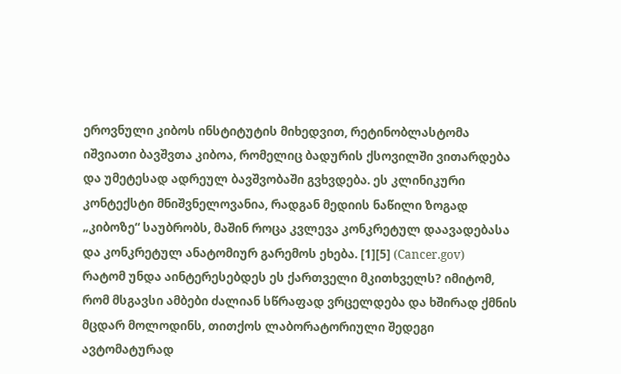ეროვნული კიბოს ინსტიტუტის მიხედვით, რეტინობლასტომა იშვიათი ბავშვთა კიბოა, რომელიც ბადურის ქსოვილში ვითარდება და უმეტესად ადრეულ ბავშვობაში გვხვდება. ეს კლინიკური კონტექსტი მნიშვნელოვანია, რადგან მედიის ნაწილი ზოგად „კიბოზე“ საუბრობს, მაშინ როცა კვლევა კონკრეტულ დაავადებასა და კონკრეტულ ანატომიურ გარემოს ეხება. [1][5] (Cancer.gov)
რატომ უნდა აინტერესებდეს ეს ქართველი მკითხველს? იმიტომ, რომ მსგავსი ამბები ძალიან სწრაფად ვრცელდება და ხშირად ქმნის მცდარ მოლოდინს, თითქოს ლაბორატორიული შედეგი ავტომატურად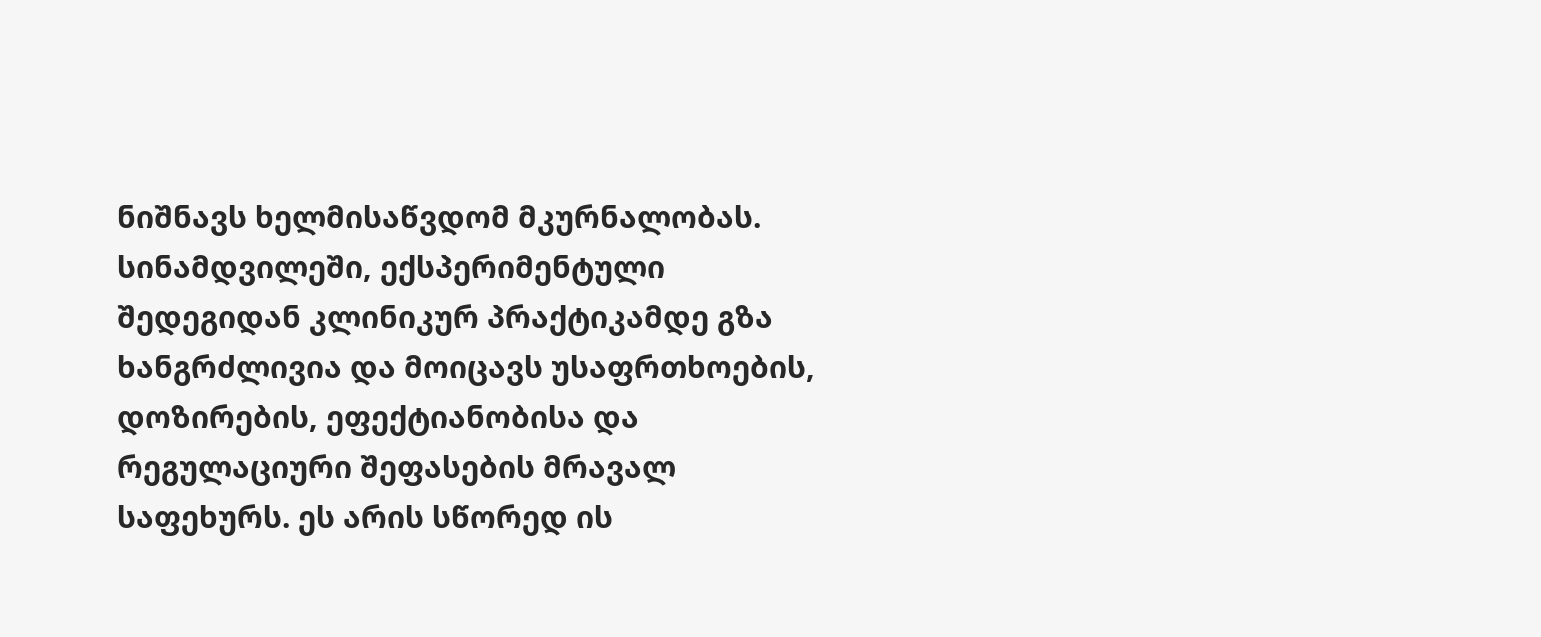ნიშნავს ხელმისაწვდომ მკურნალობას. სინამდვილეში, ექსპერიმენტული შედეგიდან კლინიკურ პრაქტიკამდე გზა ხანგრძლივია და მოიცავს უსაფრთხოების, დოზირების, ეფექტიანობისა და რეგულაციური შეფასების მრავალ საფეხურს. ეს არის სწორედ ის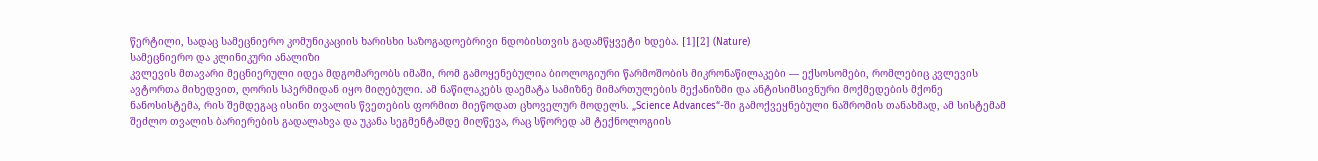წერტილი, სადაც სამეცნიერო კომუნიკაციის ხარისხი საზოგადოებრივი ნდობისთვის გადამწყვეტი ხდება. [1][2] (Nature)
სამეცნიერო და კლინიკური ანალიზი
კვლევის მთავარი მეცნიერული იდეა მდგომარეობს იმაში, რომ გამოყენებულია ბიოლოგიური წარმოშობის მიკრონაწილაკები — ექსოსომები, რომლებიც კვლევის ავტორთა მიხედვით, ღორის სპერმიდან იყო მიღებული. ამ ნაწილაკებს დაემატა სამიზნე მიმართულების მექანიზმი და ანტისიმსივნური მოქმედების მქონე ნანოსისტემა, რის შემდეგაც ისინი თვალის წვეთების ფორმით მიეწოდათ ცხოველურ მოდელს. „Science Advances“-ში გამოქვეყნებული ნაშრომის თანახმად, ამ სისტემამ შეძლო თვალის ბარიერების გადალახვა და უკანა სეგმენტამდე მიღწევა, რაც სწორედ ამ ტექნოლოგიის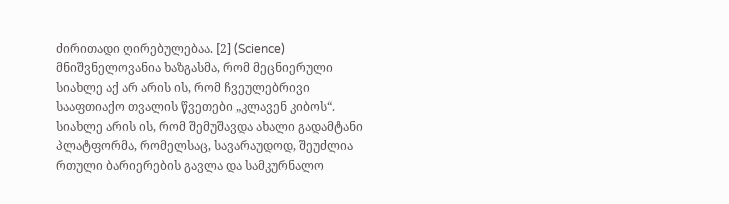ძირითადი ღირებულებაა. [2] (Science)
მნიშვნელოვანია ხაზგასმა, რომ მეცნიერული სიახლე აქ არ არის ის, რომ ჩვეულებრივი სააფთიაქო თვალის წვეთები „კლავენ კიბოს“. სიახლე არის ის, რომ შემუშავდა ახალი გადამტანი პლატფორმა, რომელსაც, სავარაუდოდ, შეუძლია რთული ბარიერების გავლა და სამკურნალო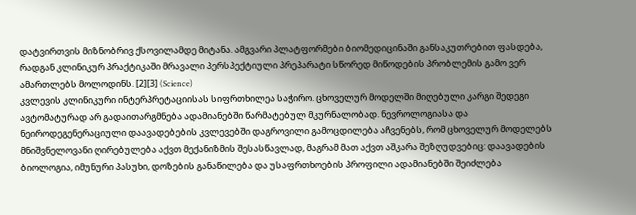დატვირთვის მიზნობრივ ქსოვილამდე მიტანა. ამგვარი პლატფორმები ბიომედიცინაში განსაკუთრებით ფასდება, რადგან კლინიკურ პრაქტიკაში მრავალი პერსპექტიული პრეპარატი სწორედ მიწოდების პრობლემის გამო ვერ ამართლებს მოლოდინს. [2][3] (Science)
კვლევის კლინიკური ინტერპრეტაციისას სიფრთხილეა საჭირო. ცხოველურ მოდელში მიღებული კარგი შედეგი ავტომატურად არ გადაითარგმნება ადამიანებში წარმატებულ მკურნალობად. ნევროლოგიასა და ნეიროდეგენერაციული დაავადებების კვლევებში დაგროვილი გამოცდილება აჩვენებს, რომ ცხოველურ მოდელებს მნიშვნელოვანი ღირებულება აქვთ მექანიზმის შესასწავლად, მაგრამ მათ აქვთ აშკარა შეზღუდვებიც: დაავადების ბიოლოგია, იმუნური პასუხი, დოზების განაწილება და უსაფრთხოების პროფილი ადამიანებში შეიძლება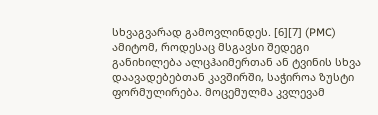სხვაგვარად გამოვლინდეს. [6][7] (PMC)
ამიტომ, როდესაც მსგავსი შედეგი განიხილება ალცჰაიმერთან ან ტვინის სხვა დაავადებებთან კავშირში, საჭიროა ზუსტი ფორმულირება. მოცემულმა კვლევამ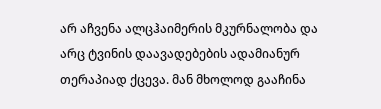არ აჩვენა ალცჰაიმერის მკურნალობა და არც ტვინის დაავადებების ადამიანურ თერაპიად ქცევა. მან მხოლოდ გააჩინა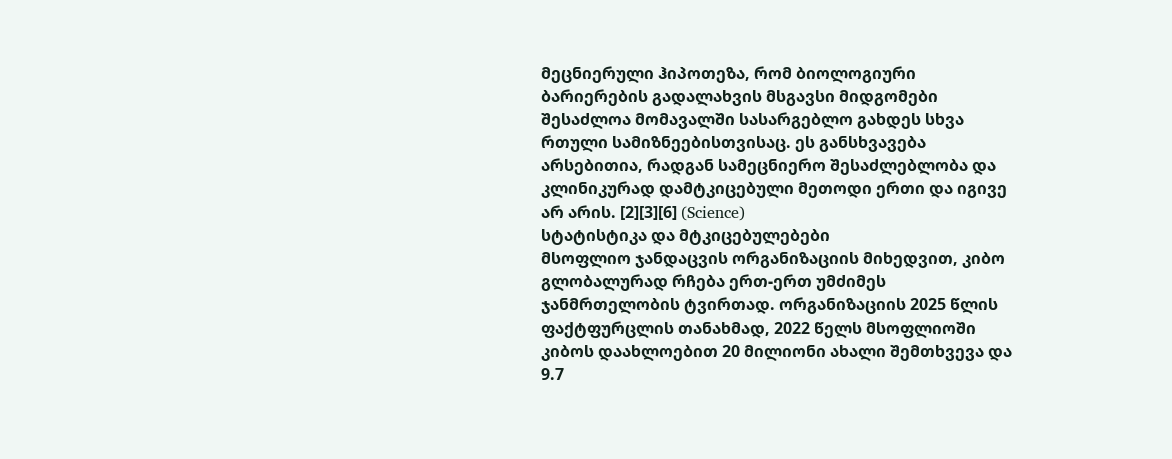მეცნიერული ჰიპოთეზა, რომ ბიოლოგიური ბარიერების გადალახვის მსგავსი მიდგომები შესაძლოა მომავალში სასარგებლო გახდეს სხვა რთული სამიზნეებისთვისაც. ეს განსხვავება არსებითია, რადგან სამეცნიერო შესაძლებლობა და კლინიკურად დამტკიცებული მეთოდი ერთი და იგივე არ არის. [2][3][6] (Science)
სტატისტიკა და მტკიცებულებები
მსოფლიო ჯანდაცვის ორგანიზაციის მიხედვით, კიბო გლობალურად რჩება ერთ-ერთ უმძიმეს ჯანმრთელობის ტვირთად. ორგანიზაციის 2025 წლის ფაქტფურცლის თანახმად, 2022 წელს მსოფლიოში კიბოს დაახლოებით 20 მილიონი ახალი შემთხვევა და 9.7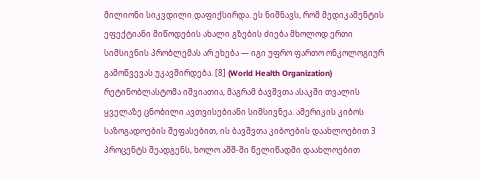მილიონი სიკვდილი დაფიქსირდა. ეს ნიშნავს, რომ მედიკამენტის ეფექტიანი მიწოდების ახალი გზების ძიება მხოლოდ ერთი სიმსივნის პრობლემას არ ეხება — იგი უფრო ფართო ონკოლოგიურ გამოწვევას უკავშირდება. [8] (World Health Organization)
რეტინობლასტომა იშვიათია, მაგრამ ბავშვთა ასაკში თვალის ყველაზე ცნობილი ავთვისებიანი სიმსივნეა. ამერიკის კიბოს საზოგადოების შეფასებით, ის ბავშვთა კიბოების დაახლოებით 3 პროცენტს შეადგენს, ხოლო აშშ-ში წელიწადში დაახლოებით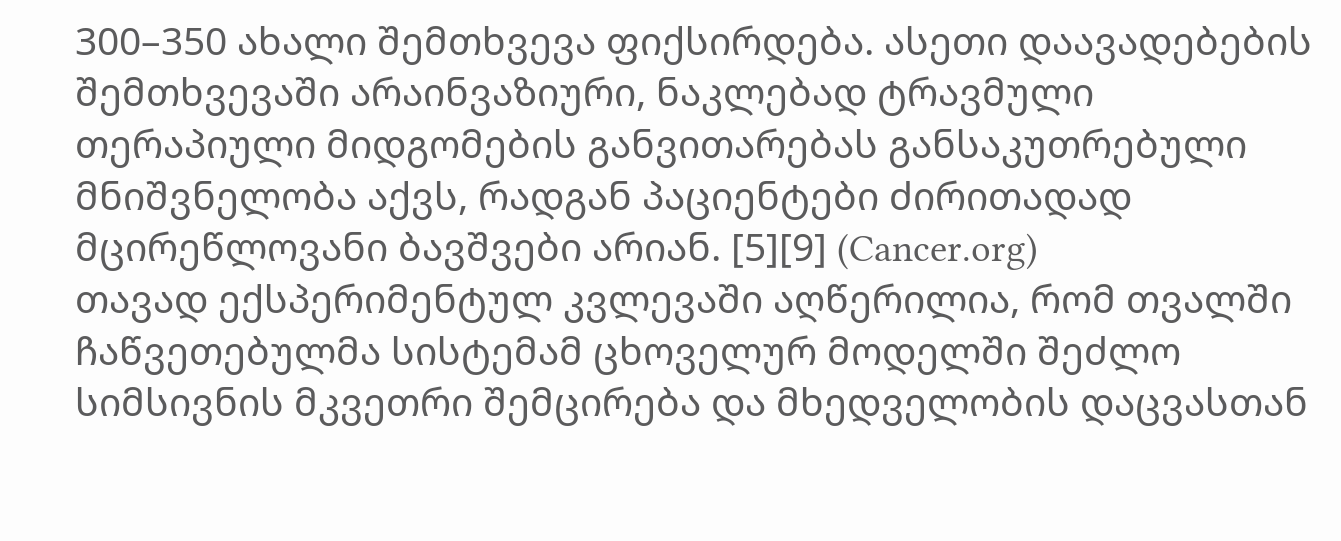300–350 ახალი შემთხვევა ფიქსირდება. ასეთი დაავადებების შემთხვევაში არაინვაზიური, ნაკლებად ტრავმული თერაპიული მიდგომების განვითარებას განსაკუთრებული მნიშვნელობა აქვს, რადგან პაციენტები ძირითადად მცირეწლოვანი ბავშვები არიან. [5][9] (Cancer.org)
თავად ექსპერიმენტულ კვლევაში აღწერილია, რომ თვალში ჩაწვეთებულმა სისტემამ ცხოველურ მოდელში შეძლო სიმსივნის მკვეთრი შემცირება და მხედველობის დაცვასთან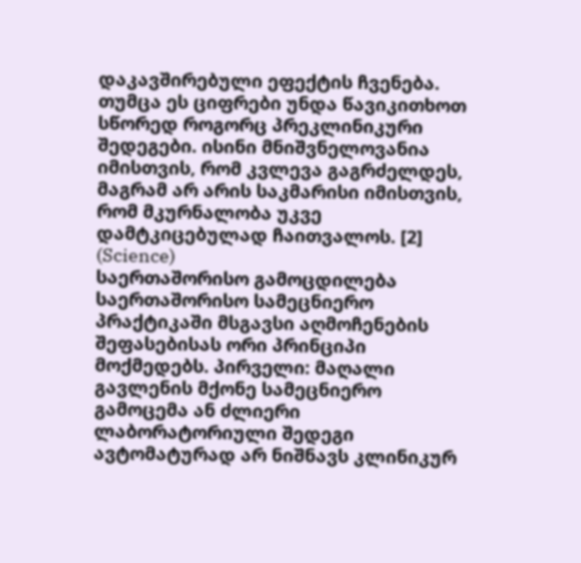დაკავშირებული ეფექტის ჩვენება. თუმცა ეს ციფრები უნდა წავიკითხოთ სწორედ როგორც პრეკლინიკური შედეგები. ისინი მნიშვნელოვანია იმისთვის, რომ კვლევა გაგრძელდეს, მაგრამ არ არის საკმარისი იმისთვის, რომ მკურნალობა უკვე დამტკიცებულად ჩაითვალოს. [2] (Science)
საერთაშორისო გამოცდილება
საერთაშორისო სამეცნიერო პრაქტიკაში მსგავსი აღმოჩენების შეფასებისას ორი პრინციპი მოქმედებს. პირველი: მაღალი გავლენის მქონე სამეცნიერო გამოცემა ან ძლიერი ლაბორატორიული შედეგი ავტომატურად არ ნიშნავს კლინიკურ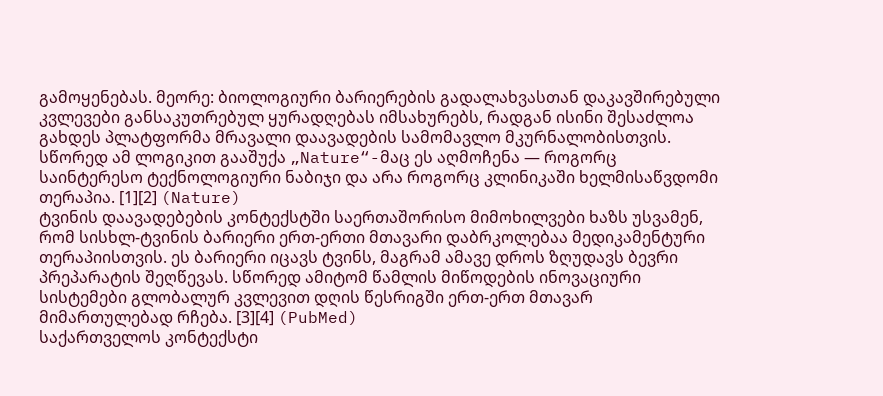გამოყენებას. მეორე: ბიოლოგიური ბარიერების გადალახვასთან დაკავშირებული კვლევები განსაკუთრებულ ყურადღებას იმსახურებს, რადგან ისინი შესაძლოა გახდეს პლატფორმა მრავალი დაავადების სამომავლო მკურნალობისთვის. სწორედ ამ ლოგიკით გააშუქა „Nature“-მაც ეს აღმოჩენა — როგორც საინტერესო ტექნოლოგიური ნაბიჯი და არა როგორც კლინიკაში ხელმისაწვდომი თერაპია. [1][2] (Nature)
ტვინის დაავადებების კონტექსტში საერთაშორისო მიმოხილვები ხაზს უსვამენ, რომ სისხლ-ტვინის ბარიერი ერთ-ერთი მთავარი დაბრკოლებაა მედიკამენტური თერაპიისთვის. ეს ბარიერი იცავს ტვინს, მაგრამ ამავე დროს ზღუდავს ბევრი პრეპარატის შეღწევას. სწორედ ამიტომ წამლის მიწოდების ინოვაციური სისტემები გლობალურ კვლევით დღის წესრიგში ერთ-ერთ მთავარ მიმართულებად რჩება. [3][4] (PubMed)
საქართველოს კონტექსტი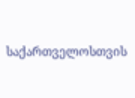საქართველოსთვის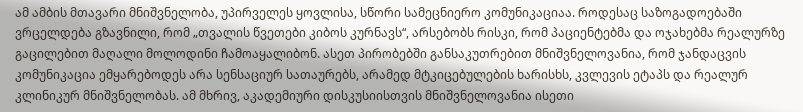ამ ამბის მთავარი მნიშვნელობა, უპირველეს ყოვლისა, სწორი სამეცნიერო კომუნიკაციაა. როდესაც საზოგადოებაში ვრცელდება გზავნილი, რომ „თვალის წვეთები კიბოს კურნავს“, არსებობს რისკი, რომ პაციენტებმა და ოჯახებმა რეალურზე გაცილებით მაღალი მოლოდინი ჩამოაყალიბონ. ასეთ პირობებში განსაკუთრებით მნიშვნელოვანია, რომ ჯანდაცვის კომუნიკაცია ემყარებოდეს არა სენსაციურ სათაურებს, არამედ მტკიცებულების ხარისხს, კვლევის ეტაპს და რეალურ კლინიკურ მნიშვნელობას. ამ მხრივ, აკადემიური დისკუსიისთვის მნიშვნელოვანია ისეთი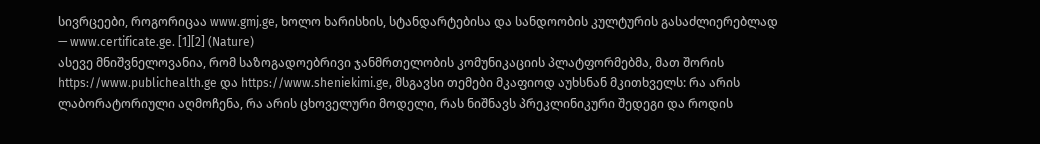სივრცეები, როგორიცაა www.gmj.ge, ხოლო ხარისხის, სტანდარტებისა და სანდოობის კულტურის გასაძლიერებლად — www.certificate.ge. [1][2] (Nature)
ასევე მნიშვნელოვანია, რომ საზოგადოებრივი ჯანმრთელობის კომუნიკაციის პლატფორმებმა, მათ შორის https://www.publichealth.ge და https://www.sheniekimi.ge, მსგავსი თემები მკაფიოდ აუხსნან მკითხველს: რა არის ლაბორატორიული აღმოჩენა, რა არის ცხოველური მოდელი, რას ნიშნავს პრეკლინიკური შედეგი და როდის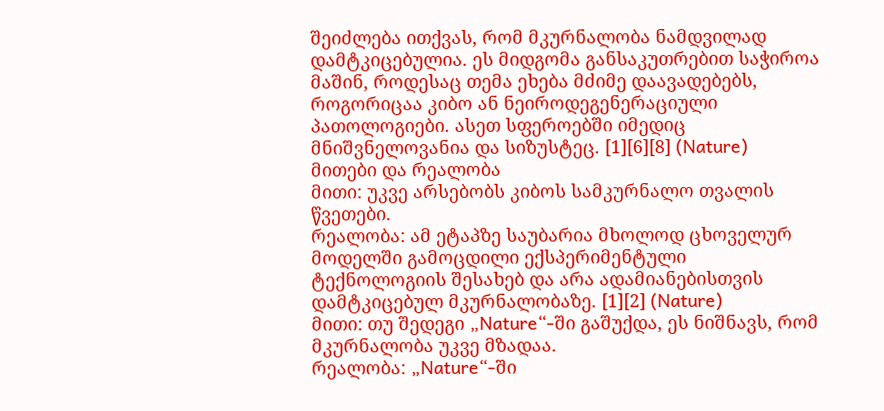შეიძლება ითქვას, რომ მკურნალობა ნამდვილად დამტკიცებულია. ეს მიდგომა განსაკუთრებით საჭიროა მაშინ, როდესაც თემა ეხება მძიმე დაავადებებს, როგორიცაა კიბო ან ნეიროდეგენერაციული პათოლოგიები. ასეთ სფეროებში იმედიც მნიშვნელოვანია და სიზუსტეც. [1][6][8] (Nature)
მითები და რეალობა
მითი: უკვე არსებობს კიბოს სამკურნალო თვალის წვეთები.
რეალობა: ამ ეტაპზე საუბარია მხოლოდ ცხოველურ მოდელში გამოცდილი ექსპერიმენტული ტექნოლოგიის შესახებ და არა ადამიანებისთვის დამტკიცებულ მკურნალობაზე. [1][2] (Nature)
მითი: თუ შედეგი „Nature“-ში გაშუქდა, ეს ნიშნავს, რომ მკურნალობა უკვე მზადაა.
რეალობა: „Nature“-ში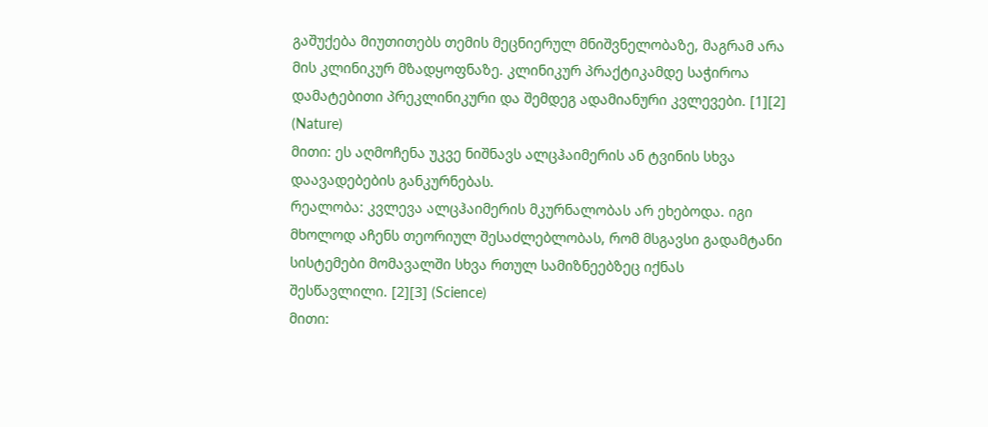გაშუქება მიუთითებს თემის მეცნიერულ მნიშვნელობაზე, მაგრამ არა მის კლინიკურ მზადყოფნაზე. კლინიკურ პრაქტიკამდე საჭიროა დამატებითი პრეკლინიკური და შემდეგ ადამიანური კვლევები. [1][2] (Nature)
მითი: ეს აღმოჩენა უკვე ნიშნავს ალცჰაიმერის ან ტვინის სხვა დაავადებების განკურნებას.
რეალობა: კვლევა ალცჰაიმერის მკურნალობას არ ეხებოდა. იგი მხოლოდ აჩენს თეორიულ შესაძლებლობას, რომ მსგავსი გადამტანი სისტემები მომავალში სხვა რთულ სამიზნეებზეც იქნას შესწავლილი. [2][3] (Science)
მითი: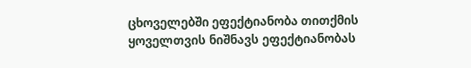ცხოველებში ეფექტიანობა თითქმის ყოველთვის ნიშნავს ეფექტიანობას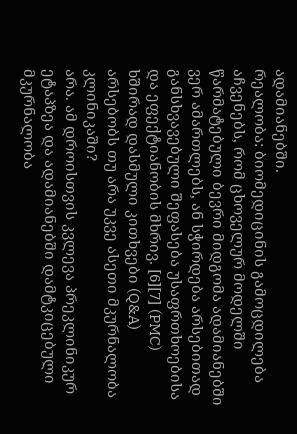ადამიანებში.
რეალობა: ბიომედიცინის გამოცდილება აჩვენებს, რომ ცხოველურ მოდელში წარმატებული ბევრი მიდგომა ადამიანებში ვერ ამართლებს, ან სჭირდება არსებითად განსხვავებული შეფასება უსაფრთხოებისა და ეფექტიანობის მხრივ. [6][7] (PMC)
ხშირად დასმული კითხვები (Q&A)
არსებობს თუ არა უკვე ასეთი მკურნალობა კლინიკაში?
არა. ამ დროისთვის კვლევა პრეკლინიკურ ეტაპზეა და ადამიანებში დამტკიცებული მკურნალობა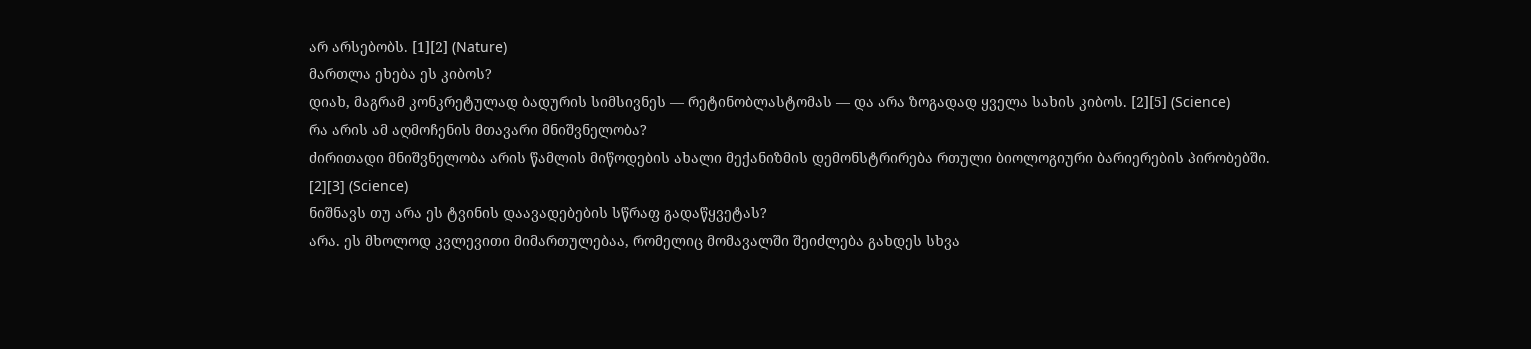არ არსებობს. [1][2] (Nature)
მართლა ეხება ეს კიბოს?
დიახ, მაგრამ კონკრეტულად ბადურის სიმსივნეს — რეტინობლასტომას — და არა ზოგადად ყველა სახის კიბოს. [2][5] (Science)
რა არის ამ აღმოჩენის მთავარი მნიშვნელობა?
ძირითადი მნიშვნელობა არის წამლის მიწოდების ახალი მექანიზმის დემონსტრირება რთული ბიოლოგიური ბარიერების პირობებში. [2][3] (Science)
ნიშნავს თუ არა ეს ტვინის დაავადებების სწრაფ გადაწყვეტას?
არა. ეს მხოლოდ კვლევითი მიმართულებაა, რომელიც მომავალში შეიძლება გახდეს სხვა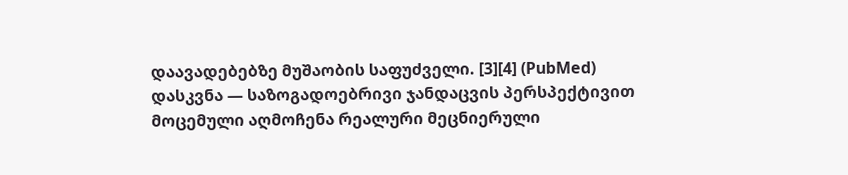დაავადებებზე მუშაობის საფუძველი. [3][4] (PubMed)
დასკვნა — საზოგადოებრივი ჯანდაცვის პერსპექტივით
მოცემული აღმოჩენა რეალური მეცნიერული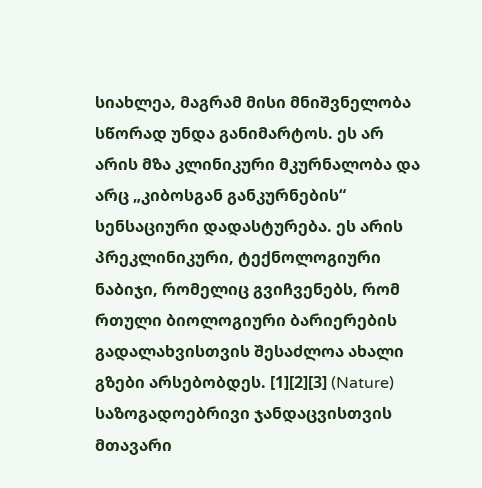სიახლეა, მაგრამ მისი მნიშვნელობა სწორად უნდა განიმარტოს. ეს არ არის მზა კლინიკური მკურნალობა და არც „კიბოსგან განკურნების“ სენსაციური დადასტურება. ეს არის პრეკლინიკური, ტექნოლოგიური ნაბიჯი, რომელიც გვიჩვენებს, რომ რთული ბიოლოგიური ბარიერების გადალახვისთვის შესაძლოა ახალი გზები არსებობდეს. [1][2][3] (Nature)
საზოგადოებრივი ჯანდაცვისთვის მთავარი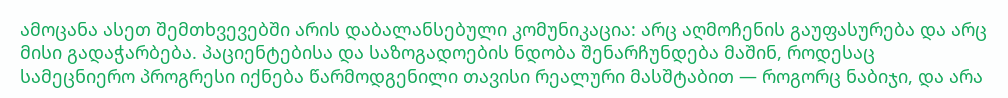ამოცანა ასეთ შემთხვევებში არის დაბალანსებული კომუნიკაცია: არც აღმოჩენის გაუფასურება და არც მისი გადაჭარბება. პაციენტებისა და საზოგადოების ნდობა შენარჩუნდება მაშინ, როდესაც სამეცნიერო პროგრესი იქნება წარმოდგენილი თავისი რეალური მასშტაბით — როგორც ნაბიჯი, და არა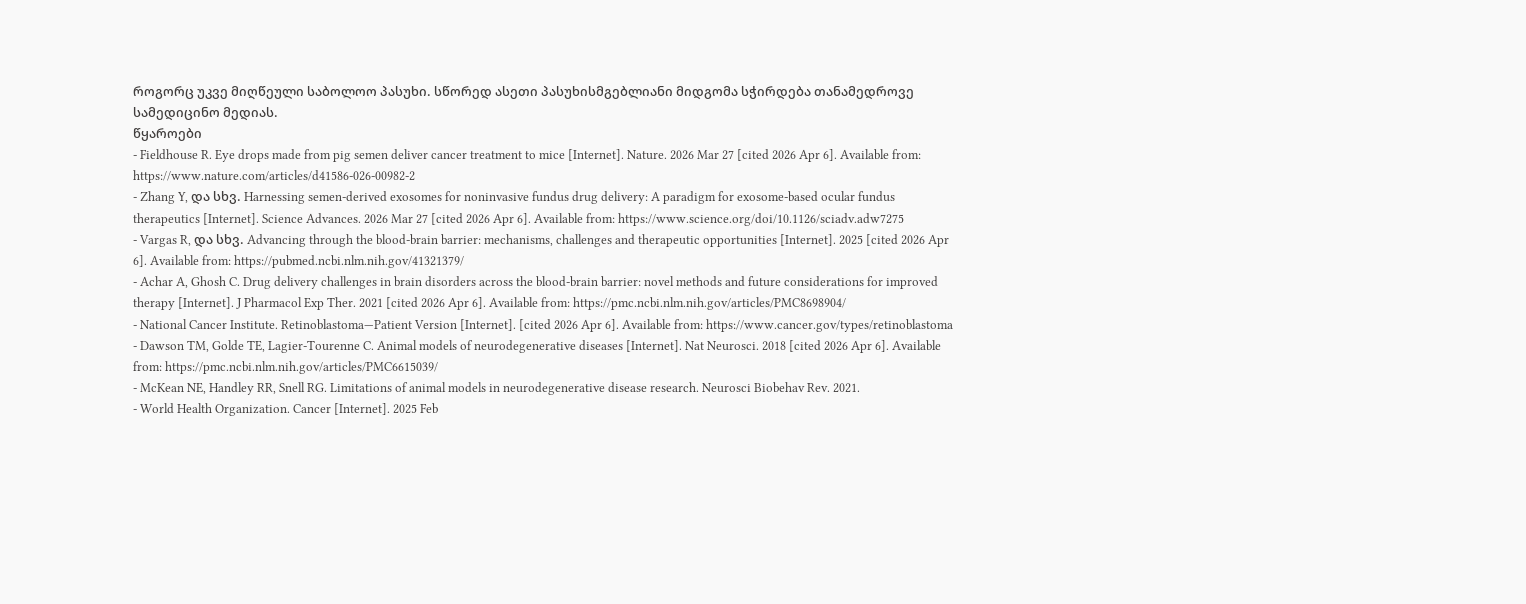როგორც უკვე მიღწეული საბოლოო პასუხი. სწორედ ასეთი პასუხისმგებლიანი მიდგომა სჭირდება თანამედროვე სამედიცინო მედიას.
წყაროები
- Fieldhouse R. Eye drops made from pig semen deliver cancer treatment to mice [Internet]. Nature. 2026 Mar 27 [cited 2026 Apr 6]. Available from: https://www.nature.com/articles/d41586-026-00982-2
- Zhang Y, და სხვ. Harnessing semen-derived exosomes for noninvasive fundus drug delivery: A paradigm for exosome-based ocular fundus therapeutics [Internet]. Science Advances. 2026 Mar 27 [cited 2026 Apr 6]. Available from: https://www.science.org/doi/10.1126/sciadv.adw7275
- Vargas R, და სხვ. Advancing through the blood-brain barrier: mechanisms, challenges and therapeutic opportunities [Internet]. 2025 [cited 2026 Apr 6]. Available from: https://pubmed.ncbi.nlm.nih.gov/41321379/
- Achar A, Ghosh C. Drug delivery challenges in brain disorders across the blood-brain barrier: novel methods and future considerations for improved therapy [Internet]. J Pharmacol Exp Ther. 2021 [cited 2026 Apr 6]. Available from: https://pmc.ncbi.nlm.nih.gov/articles/PMC8698904/
- National Cancer Institute. Retinoblastoma—Patient Version [Internet]. [cited 2026 Apr 6]. Available from: https://www.cancer.gov/types/retinoblastoma
- Dawson TM, Golde TE, Lagier-Tourenne C. Animal models of neurodegenerative diseases [Internet]. Nat Neurosci. 2018 [cited 2026 Apr 6]. Available from: https://pmc.ncbi.nlm.nih.gov/articles/PMC6615039/
- McKean NE, Handley RR, Snell RG. Limitations of animal models in neurodegenerative disease research. Neurosci Biobehav Rev. 2021.
- World Health Organization. Cancer [Internet]. 2025 Feb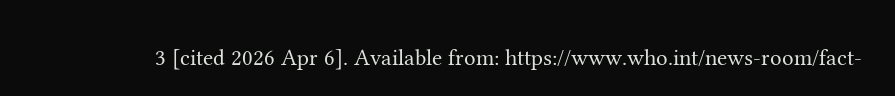3 [cited 2026 Apr 6]. Available from: https://www.who.int/news-room/fact-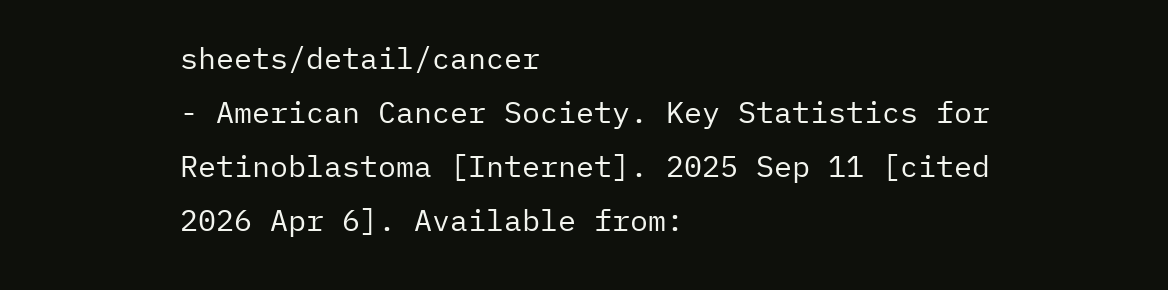sheets/detail/cancer
- American Cancer Society. Key Statistics for Retinoblastoma [Internet]. 2025 Sep 11 [cited 2026 Apr 6]. Available from: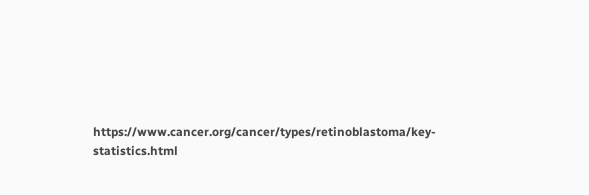https://www.cancer.org/cancer/types/retinoblastoma/key-statistics.html